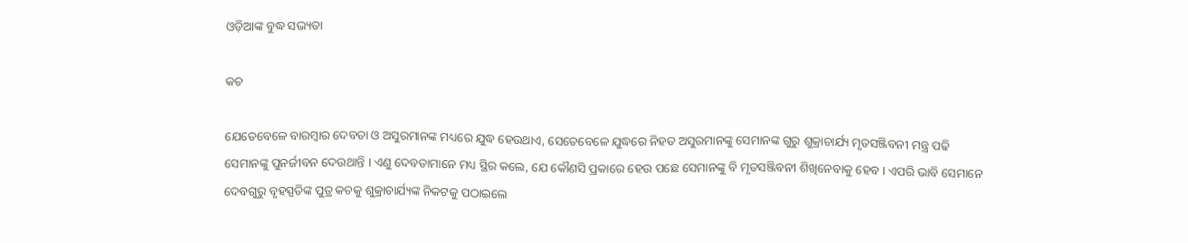ଓଡ଼ିଆଙ୍କ ବୁଦ୍ଧ ସଭ୍ୟତା

କଚ

ଯେତେବେଳେ ବାରମ୍ବାର ଦେବତା ଓ ଅସୁରମାନଙ୍କ ମଧ୍ୟରେ ଯୁଦ୍ଧ ହେଉଥାଏ, ସେତେବେଳେ ଯୁଦ୍ଧରେ ନିହତ ଅସୁରମାନଙ୍କୁ ସେମାନଙ୍କ ଗୁରୁ ଶୁକ୍ରାଚାର୍ଯ୍ୟ ମୃତସଞ୍ଜିବନୀ ମନ୍ତ୍ର ପଢି ସେମାନଙ୍କୁ ପୁନର୍ଜୀବନ ଦେଉଥାନ୍ତି । ଏଣୁ ଦେବତାମାନେ ମଧ୍ୟ ସ୍ଥିର କଲେ, ଯେ କୌଣସି ପ୍ରକାରେ ହେଉ ପଛେ ସେମାନଙ୍କୁ ବି ମୃତସଞ୍ଜିବନୀ ଶିଖିନେବାକୁ ହେବ । ଏପରି ଭାବି ସେମାନେ ଦେବଗୁରୁ ବୃହସ୍ପତିଙ୍କ ପୁତ୍ର କଚକୁ ଶୁକ୍ରାଚାର୍ଯ୍ୟଙ୍କ ନିକଟକୁ ପଠାଇଲେ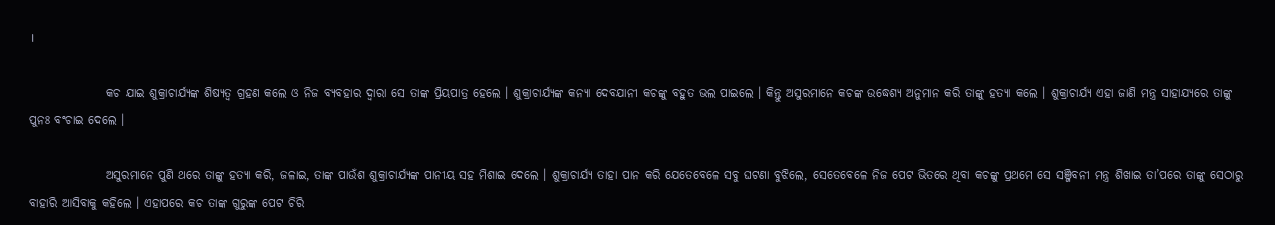।

                କଚ ଯାଇ ଶୁକ୍ରାଚାର୍ଯ୍ୟଙ୍କ ଶିଷ୍ୟତ୍ୱ ଗ୍ରହଣ କଲେ ଓ ନିଜ ବ୍ୟବହାର ଦ୍ୱାରା ସେ ତାଙ୍କ ପ୍ରିୟପାତ୍ର ହେଲେ । ଶୁକ୍ରାଚାର୍ଯ୍ୟଙ୍କ କନ୍ୟା ଦେବଯାନୀ କଚଙ୍କୁ ବହୁତ ଭଲ ପାଇଲେ । କିନ୍ତୁ ଅସୁରମାନେ କଚଙ୍କ ଉଦ୍ଧେଶ୍ୟ ଅନୁମାନ କରି ତାଙ୍କୁ ହତ୍ୟା କଲେ । ଶୁକ୍ରାଚାର୍ଯ୍ୟ ଏହା ଜାଣି ମନ୍ତ୍ର ସାହାଯ୍ୟରେ ତାଙ୍କୁ ପୁନଃ ବଂଚାଇ ଦେଲେ ।

                ଅସୁରମାନେ ପୁଣି ଥରେ ତାଙ୍କୁ ହତ୍ୟା କରି, ଜଳାଇ, ତାଙ୍କ ପାଉଁଶ ଶୁକ୍ରାଚାର୍ଯ୍ୟଙ୍କ ପାନୀୟ ସହ ମିଶାଇ ଦେଲେ । ଶୁକ୍ରାଚାର୍ଯ୍ୟ ତାହା ପାନ କରି ଯେତେବେଳେ ସବୁ ଘଟଣା ବୁଝିଲେ, ସେତେବେଳେ ନିଜ ପେଟ ଭିତରେ ଥିବା କଚଙ୍କୁ ପ୍ରଥମେ ସେ ସଞ୍ଜିବନୀ ମନ୍ତ୍ର ଶିଖାଇ ତା’ପରେ ତାଙ୍କୁ ସେଠାରୁ ବାହାରି ଆସିବାକୁ କହିଲେ । ଏହାପରେ କଚ ତାଙ୍କ ଗୁରୁଙ୍କ ପେଟ ଚିରି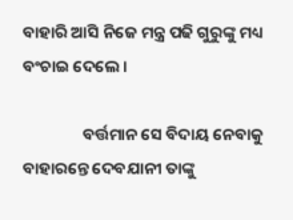ବାହାରି ଆସି ନିଜେ ମନ୍ତ୍ର ପଢି ଗୁରୁଙ୍କୁ ମଧ୍ୟ ବଂଚାଇ ଦେଲେ ।

                ବର୍ତ୍ତମାନ ସେ ବିଦାୟ ନେବାକୁ ବାହାରନ୍ତେ ଦେବଯାନୀ ତାଙ୍କୁ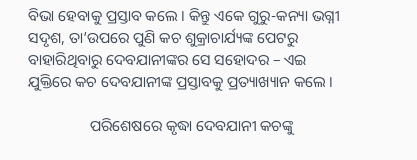ବିଭା ହେବାକୁ ପ୍ରସ୍ତାବ କଲେ । କିନ୍ତୁ ଏକେ ଗୁରୁ-କନ୍ୟା ଭଗ୍ନୀ ସଦୃଶ, ତା’ଉପରେ ପୁଣି କଚ ଶୁକ୍ରାଚାର୍ଯ୍ୟଙ୍କ ପେଟରୁ ବାହାରିଥିବାରୁ ଦେବଯାନୀଙ୍କର ସେ ସହୋଦର – ଏଇ ଯୁକ୍ତିରେ କଚ ଦେବଯାନୀଙ୍କ ପ୍ରସ୍ତାବକୁ ପ୍ରତ୍ୟାଖ୍ୟାନ କଲେ ।

                ପରିଶେଷରେ କୃଦ୍ଧା ଦେବଯାନୀ କଚଙ୍କୁ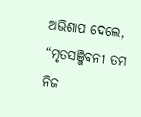ଅଭିଶାପ ଦେଲେ, “ମୃତସଞ୍ଜିବନୀ ତମ ନିଜ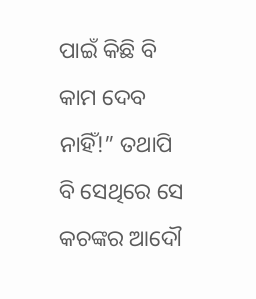ପାଇଁ କିଛି ବି କାମ ଦେବ ନାହିଁ!” ତଥାପି ବି ସେଥିରେ ସେ କଚଙ୍କର ଆଦୌ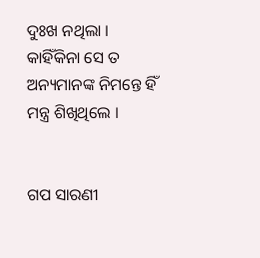ଦୁଃଖ ନଥିଲା । କାହିଁକିନା ସେ ତ ଅନ୍ୟମାନଙ୍କ ନିମନ୍ତେ ହିଁ ମନ୍ତ୍ର ଶିଖିଥିଲେ ।


ଗପ ସାରଣୀ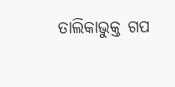ତାଲିକାଭୁକ୍ତ ଗପ